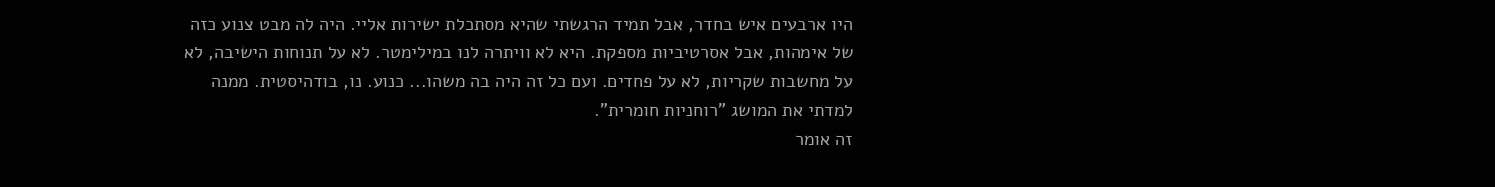היו ארבעים איש בחדר, אבל תמיד הרגשתי שהיא מסתכלת ישירות אליי. היה לה מבט צנוע כזה של אימהות, אבל אסרטיביות מספקת. היא לא וויתרה לנו במילימטר. לא על תנוחות הישיבה, לא על מחשבות שקריות, לא על פחדים. ועם כל זה היה בה משהו... כנוע. נו, בודהיסטית. ממנה למדתי את המושג "רוחניות חומרית".
זה אומר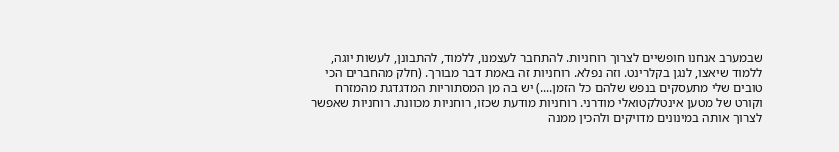שבמערב אנחנו חופשיים לצרוך רוחניות. להתחבר לעצמנו, ללמוד, להתבונן, לעשות יוגה, ללמוד שיאצו, לנגן בקלרינט. וזה נפלא. רוחניות זה באמת דבר מבורך. (חלק מהחברים הכי טובים שלי מתעסקים בנפש שלהם כל הזמן....) יש בה מן המסתוריות המדגדגת מהמזרח וקורט של מטען אינטלקטואלי מודרני. רוחניות מודעת שכזו, רוחניות מכוונת. רוחניות שאפשר לצרוך אותה במינונים מדויקים ולהכין ממנה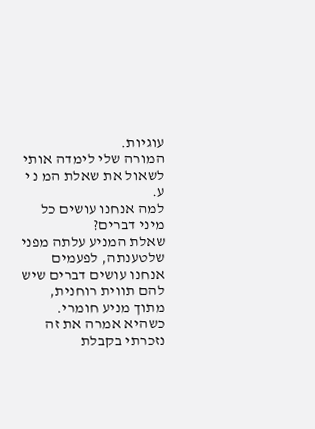עוגיות.
המורה שלי לימדה אותי לשאול את שאלת המ נ י ע.
למה אנחנו עושים כל מיני דברים?
שאלת המניע עלתה מפני שלטענתה, לפעמים אנחנו עושים דברים שיש להם תווית רוחנית, מתוך מניע חומרי. כשהיא אמרה את זה נזכרתי בקבלת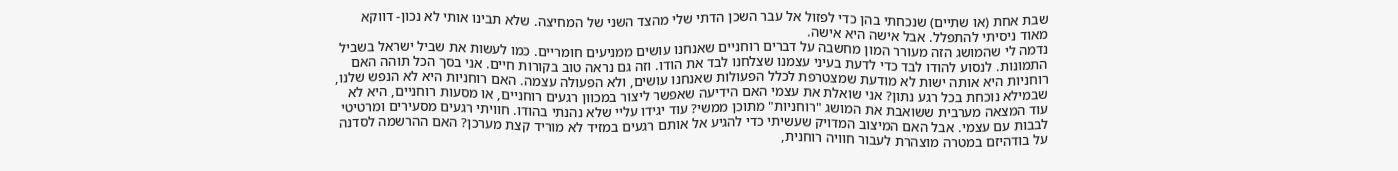שבת אחת (או שתיים) שנכחתי בהן כדי לפזול אל עבר השכן הדתי שלי מהצד השני של המחיצה. שלא תבינו אותי לא נכון- דווקא מאוד ניסיתי להתפלל. אבל אישה היא אישה.
נדמה לי שהמושג הזה מעורר המון מחשבה על דברים רוחניים שאנחנו עושים ממניעים חומריים. כמו לעשות את שביל ישראל בשביל התמונות. לנסוע להודו לבד כדי לדעת בעיני עצמנו שצלחנו לבד את הודו. וזה גם נראה טוב בקורות חיים. אני בסך הכל תוהה האם רוחניות היא אותה ישות לא מודעת שמצטרפת לכלל הפעולות שאנחנו עושים, ולא הפעולה עצמה. האם רוחניות היא לא הנפש שלנו, שבמילא נוכחת בכל רגע נתון? אני שואלת את עצמי האם הידיעה שאפשר ליצור במכוון רגעים רוחניים, או מסעות רוחניים, היא לא עוד המצאה מערבית ששואבת את המושג "רוחניות" מתוכן ממשי? עוד יגידו עליי שלא נהנתי בהודו. חוויתי רגעים מסעירים ומרטיטי לבבות עם עצמי. אבל האם המיצוב המדויק שעשיתי כדי להגיע אל אותם רגעים במזיד לא מוריד קצת מערכן? האם ההרשמה לסדנה על בודהיזם במטרה מוצהרת לעבור חוויה רוחנית,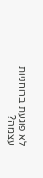לא פוגעת ברוחניות עצמה?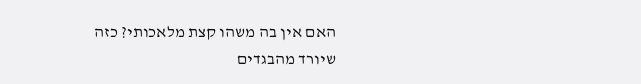האם אין בה משהו קצת מלאכותי? כזה שיורד מהבגדים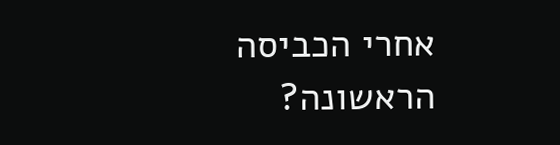אחרי הכביסה הראשונה?